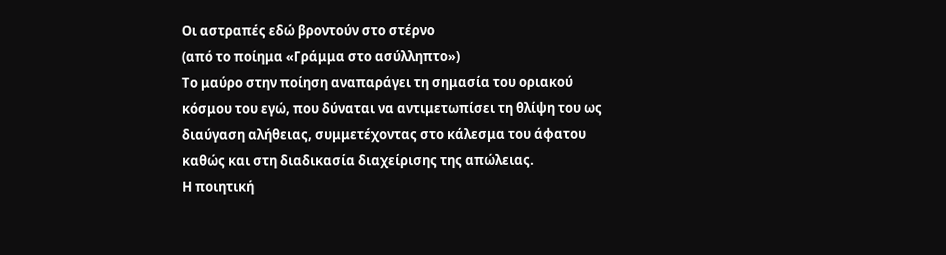Οι αστραπές εδώ βροντούν στο στέρνο
(από το ποίημα «Γράμμα στο ασύλληπτο»)
Το μαύρο στην ποίηση αναπαράγει τη σημασία του οριακού κόσμου του εγώ, που δύναται να αντιμετωπίσει τη θλίψη του ως διαύγαση αλήθειας, συμμετέχοντας στο κάλεσμα του άφατου καθώς και στη διαδικασία διαχείρισης της απώλειας.
Η ποιητική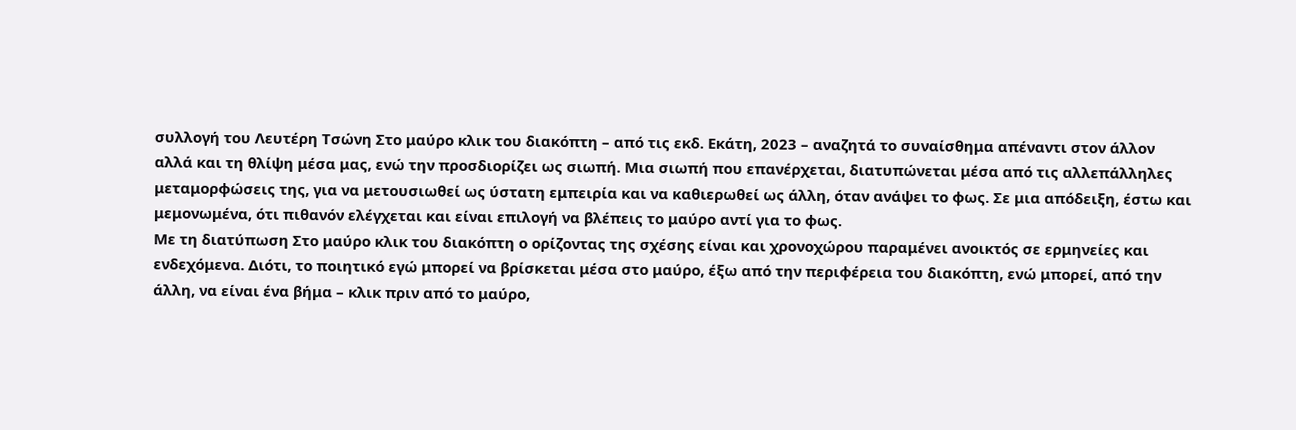συλλογή του Λευτέρη Τσώνη Στο μαύρο κλικ του διακόπτη – από τις εκδ. Εκάτη, 2023 – αναζητά το συναίσθημα απέναντι στον άλλον αλλά και τη θλίψη μέσα μας, ενώ την προσδιορίζει ως σιωπή. Μια σιωπή που επανέρχεται, διατυπώνεται μέσα από τις αλλεπάλληλες μεταμορφώσεις της, για να μετουσιωθεί ως ύστατη εμπειρία και να καθιερωθεί ως άλλη, όταν ανάψει το φως. Σε μια απόδειξη, έστω και μεμονωμένα, ότι πιθανόν ελέγχεται και είναι επιλογή να βλέπεις το μαύρο αντί για το φως.
Με τη διατύπωση Στο μαύρο κλικ του διακόπτη ο ορίζοντας της σχέσης είναι και χρονοχώρου παραμένει ανοικτός σε ερμηνείες και ενδεχόμενα. Διότι, το ποιητικό εγώ μπορεί να βρίσκεται μέσα στο μαύρο, έξω από την περιφέρεια του διακόπτη, ενώ μπορεί, από την άλλη, να είναι ένα βήμα – κλικ πριν από το μαύρο,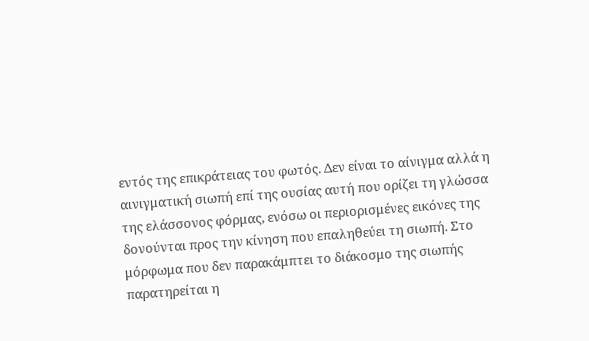εντός της επικράτειας του φωτός. Δεν είναι το αίνιγμα αλλά η αινιγματική σιωπή επί της ουσίας αυτή που ορίζει τη γλώσσα της ελάσσονος φόρμας, ενόσω οι περιορισμένες εικόνες της δονούνται προς την κίνηση που επαληθεύει τη σιωπή. Στο μόρφωμα που δεν παρακάμπτει το διάκοσμο της σιωπής παρατηρείται η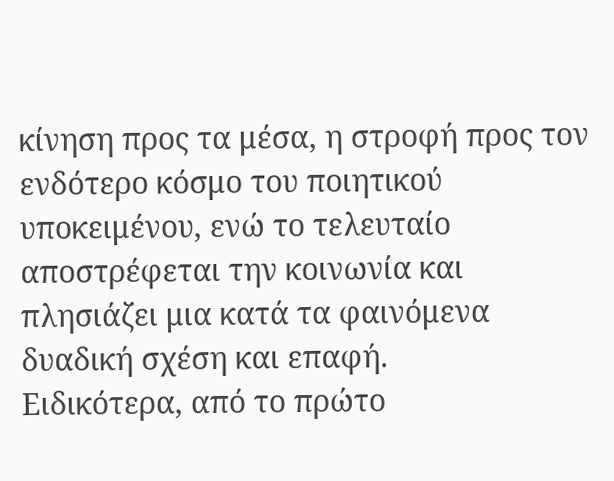κίνηση προς τα μέσα, η στροφή προς τον ενδότερο κόσμο του ποιητικού υποκειμένου, ενώ το τελευταίο αποστρέφεται την κοινωνία και πλησιάζει μια κατά τα φαινόμενα δυαδική σχέση και επαφή.
Ειδικότερα, από το πρώτο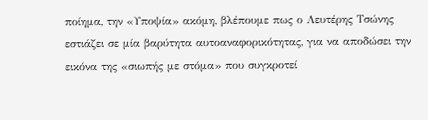ποίημα, την «Υποψία» ακόμη, βλέπουμε πως ο Λευτέρης Τσώνης εστιάζει σε μία βαρύτητα αυτοαναφορικότητας, για να αποδώσει την εικόνα της «σιωπής με στόμα» που συγκροτεί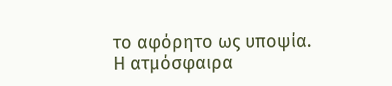το αφόρητο ως υποψία. Η ατμόσφαιρα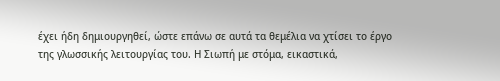έχει ήδη δημιουργηθεί, ώστε επάνω σε αυτά τα θεμέλια να χτίσει το έργο της γλωσσικής λειτουργίας του. Η Σιωπή με στόμα, εικαστικά,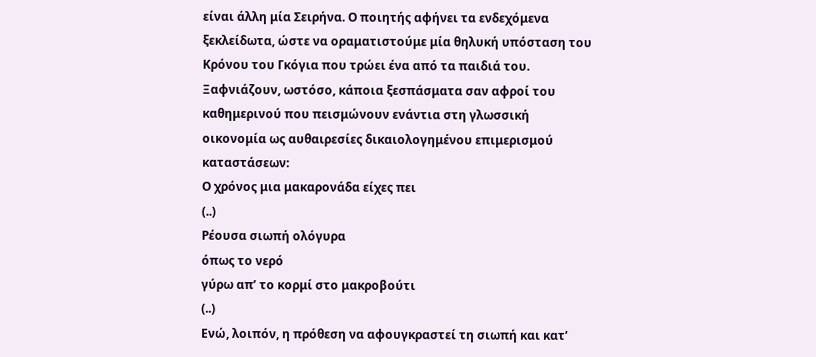είναι άλλη μία Σειρήνα. Ο ποιητής αφήνει τα ενδεχόμενα ξεκλείδωτα, ώστε να οραματιστούμε μία θηλυκή υπόσταση του Κρόνου του Γκόγια που τρώει ένα από τα παιδιά του.
Ξαφνιάζουν, ωστόσο, κάποια ξεσπάσματα σαν αφροί του καθημερινού που πεισμώνουν ενάντια στη γλωσσική οικονομία ως αυθαιρεσίες δικαιολογημένου επιμερισμού καταστάσεων:
Ο χρόνος μια μακαρονάδα είχες πει
(..)
Ρέουσα σιωπή ολόγυρα
όπως το νερό
γύρω απ’ το κορμί στο μακροβούτι
(..)
Ενώ, λοιπόν, η πρόθεση να αφουγκραστεί τη σιωπή και κατ’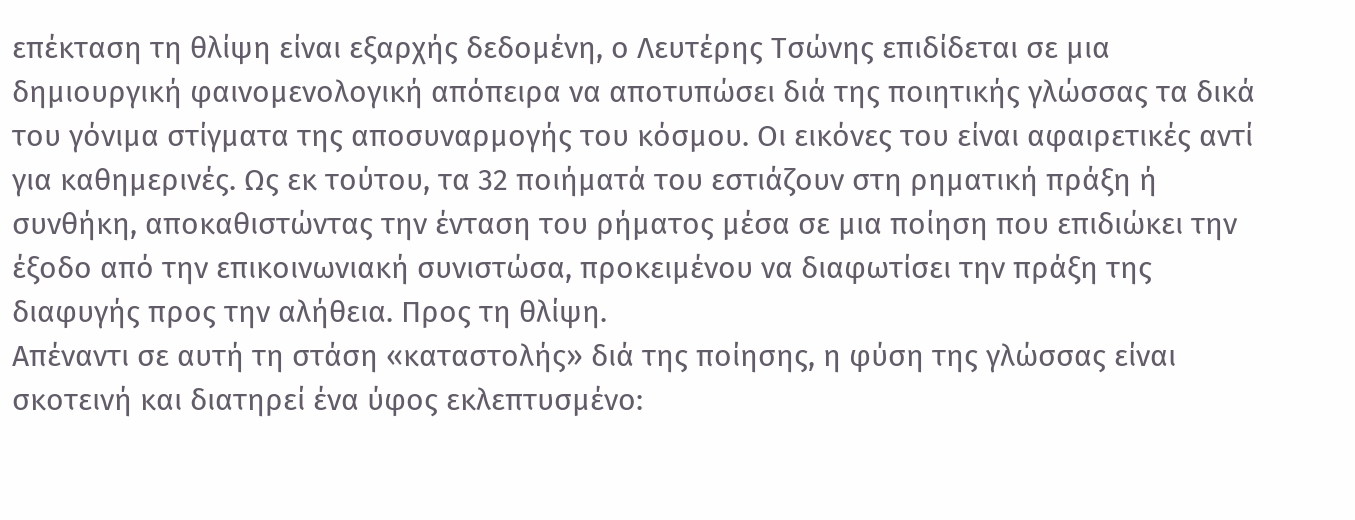επέκταση τη θλίψη είναι εξαρχής δεδομένη, ο Λευτέρης Τσώνης επιδίδεται σε μια δημιουργική φαινομενολογική απόπειρα να αποτυπώσει διά της ποιητικής γλώσσας τα δικά του γόνιμα στίγματα της αποσυναρμογής του κόσμου. Οι εικόνες του είναι αφαιρετικές αντί για καθημερινές. Ως εκ τούτου, τα 32 ποιήματά του εστιάζουν στη ρηματική πράξη ή συνθήκη, αποκαθιστώντας την ένταση του ρήματος μέσα σε μια ποίηση που επιδιώκει την έξοδο από την επικοινωνιακή συνιστώσα, προκειμένου να διαφωτίσει την πράξη της διαφυγής προς την αλήθεια. Προς τη θλίψη.
Απέναντι σε αυτή τη στάση «καταστολής» διά της ποίησης, η φύση της γλώσσας είναι σκοτεινή και διατηρεί ένα ύφος εκλεπτυσμένο: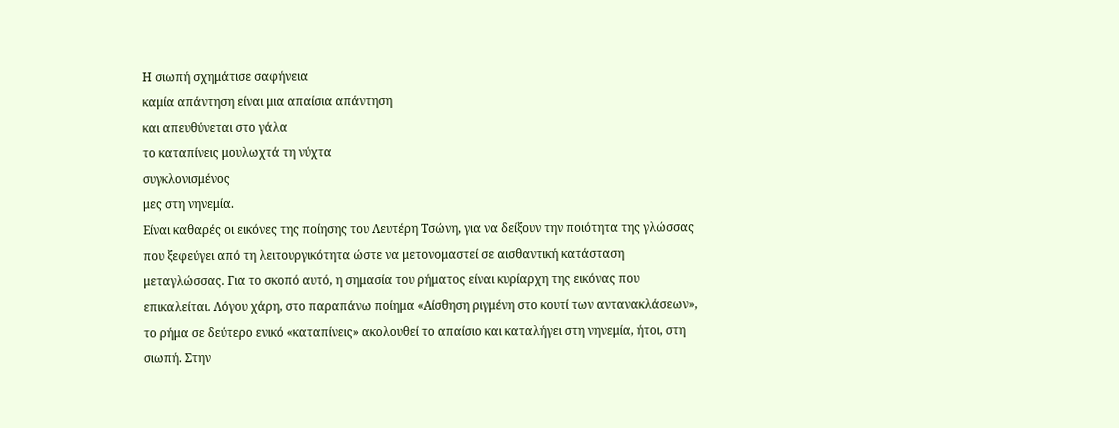Η σιωπή σχημάτισε σαφήνεια
καμία απάντηση είναι μια απαίσια απάντηση
και απευθύνεται στο γάλα
το καταπίνεις μουλωχτά τη νύχτα
συγκλονισμένος
μες στη νηνεμία.
Είναι καθαρές οι εικόνες της ποίησης του Λευτέρη Τσώνη, για να δείξουν την ποιότητα της γλώσσας που ξεφεύγει από τη λειτουργικότητα ώστε να μετονομαστεί σε αισθαντική κατάσταση μεταγλώσσας. Για το σκοπό αυτό, η σημασία του ρήματος είναι κυρίαρχη της εικόνας που επικαλείται. Λόγου χάρη, στο παραπάνω ποίημα «Αίσθηση ριγμένη στο κουτί των αντανακλάσεων», το ρήμα σε δεύτερο ενικό «καταπίνεις» ακολουθεί το απαίσιο και καταλήγει στη νηνεμία, ήτοι, στη σιωπή. Στην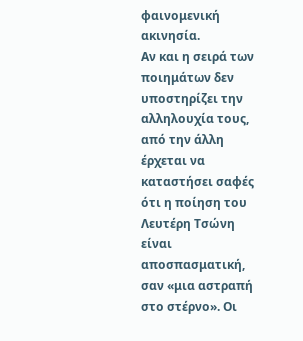φαινομενική ακινησία.
Αν και η σειρά των ποιημάτων δεν υποστηρίζει την αλληλουχία τους, από την άλλη έρχεται να καταστήσει σαφές ότι η ποίηση του Λευτέρη Τσώνη είναι αποσπασματική, σαν «μια αστραπή στο στέρνο». Οι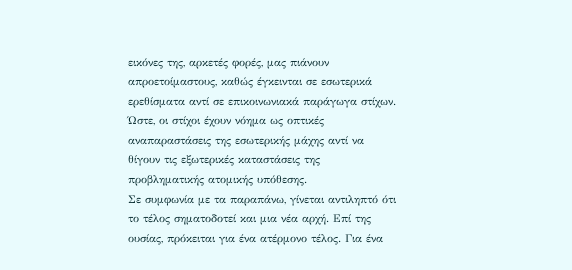εικόνες της, αρκετές φορές, μας πιάνουν απροετοίμαστους, καθώς έγκεινται σε εσωτερικά ερεθίσματα αντί σε επικοινωνιακά παράγωγα στίχων. Ώστε, οι στίχοι έχουν νόημα ως οπτικές αναπαραστάσεις της εσωτερικής μάχης αντί να θίγουν τις εξωτερικές καταστάσεις της προβληματικής ατομικής υπόθεσης.
Σε συμφωνία με τα παραπάνω, γίνεται αντιληπτό ότι το τέλος σηματοδοτεί και μια νέα αρχή. Επί της ουσίας, πρόκειται για ένα ατέρμονο τέλος. Για ένα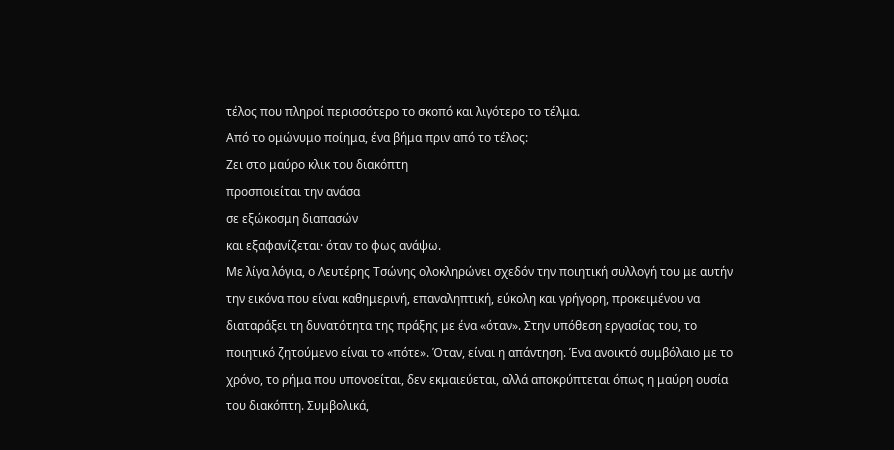τέλος που πληροί περισσότερο το σκοπό και λιγότερο το τέλμα.
Από το ομώνυμο ποίημα, ένα βήμα πριν από το τέλος:
Ζει στο μαύρο κλικ του διακόπτη
προσποιείται την ανάσα
σε εξώκοσμη διαπασών
και εξαφανίζεται· όταν το φως ανάψω.
Με λίγα λόγια, ο Λευτέρης Τσώνης ολοκληρώνει σχεδόν την ποιητική συλλογή του με αυτήν την εικόνα που είναι καθημερινή, επαναληπτική, εύκολη και γρήγορη, προκειμένου να διαταράξει τη δυνατότητα της πράξης με ένα «όταν». Στην υπόθεση εργασίας του, το ποιητικό ζητούμενο είναι το «πότε». Όταν, είναι η απάντηση. Ένα ανοικτό συμβόλαιο με το χρόνο, το ρήμα που υπονοείται, δεν εκμαιεύεται, αλλά αποκρύπτεται όπως η μαύρη ουσία του διακόπτη. Συμβολικά,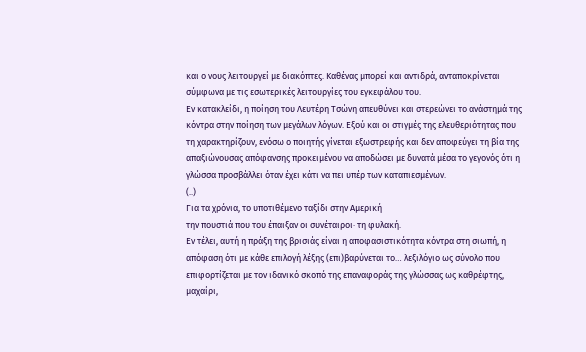και ο νους λειτουργεί με διακόπτες. Καθένας μπορεί και αντιδρά, ανταποκρίνεται σύμφωνα με τις εσωτερικές λειτουργίες του εγκεφάλου του.
Εν κατακλείδι, η ποίηση του Λευτέρη Τσώνη απευθύνει και στερεώνει το ανάστημά της κόντρα στην ποίηση των μεγάλων λόγων. Εξού και οι στιγμές της ελευθεριότητας που τη χαρακτηρίζουν, ενόσω ο ποιητής γίνεται εξωστρεφής και δεν αποφεύγει τη βία της απαξιώνουσας απόφανσης προκειμένου να αποδώσει με δυνατά μέσα το γεγονός ότι η γλώσσα προσβάλλει όταν έχει κάτι να πει υπέρ των καταπιεσμένων.
(..)
Για τα χρόνια, το υποτιθέμενο ταξίδι στην Αμερική
την πουστιά που του έπαιξαν οι συνέταιροι· τη φυλακή.
Εν τέλει, αυτή η πράξη της βρισιάς είναι η αποφασιστικότητα κόντρα στη σιωπή, η απόφαση ότι με κάθε επιλογή λέξης (επι)βαρύνεται το… λεξιλόγιο ως σύνολο που επιφορτίζεται με τον ιδανικό σκοπό της επαναφοράς της γλώσσας ως καθρέφτης, μαχαίρι,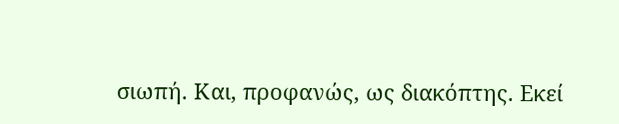σιωπή. Και, προφανώς, ως διακόπτης. Εκεί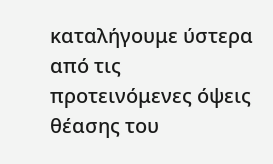καταλήγουμε ύστερα από τις προτεινόμενες όψεις θέασης του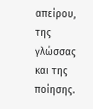απείρου, της γλώσσας και της ποίησης.